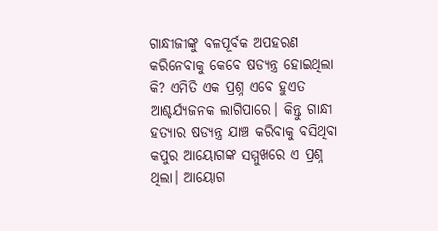ଗାନ୍ଧୀଜୀଙ୍କୁ ବଳପୂର୍ବକ ଅପହରଣ କରିନେବାକୁ କେବେ ଷଡ୍ଯନ୍ତ୍ର ହୋଇଥିଲା କି? ଏମିତି ଏକ ପ୍ରଶ୍ନ ଏବେ ହୁଏତ ଆଶ୍ଚର୍ଯ୍ୟଜନକ ଲାଗିପାରେ। କିନ୍ତୁ ଗାନ୍ଧୀ ହତ୍ୟାର ଷଡ୍ଯନ୍ତ୍ର ଯାଞ୍ଚ କରିବାକୁ ବସିଥିବା କପୁର ଆୟୋଗଙ୍କ ସମ୍ମୁଖରେ ଏ ପ୍ରଶ୍ନ ଥିଲା। ଆୟୋଗ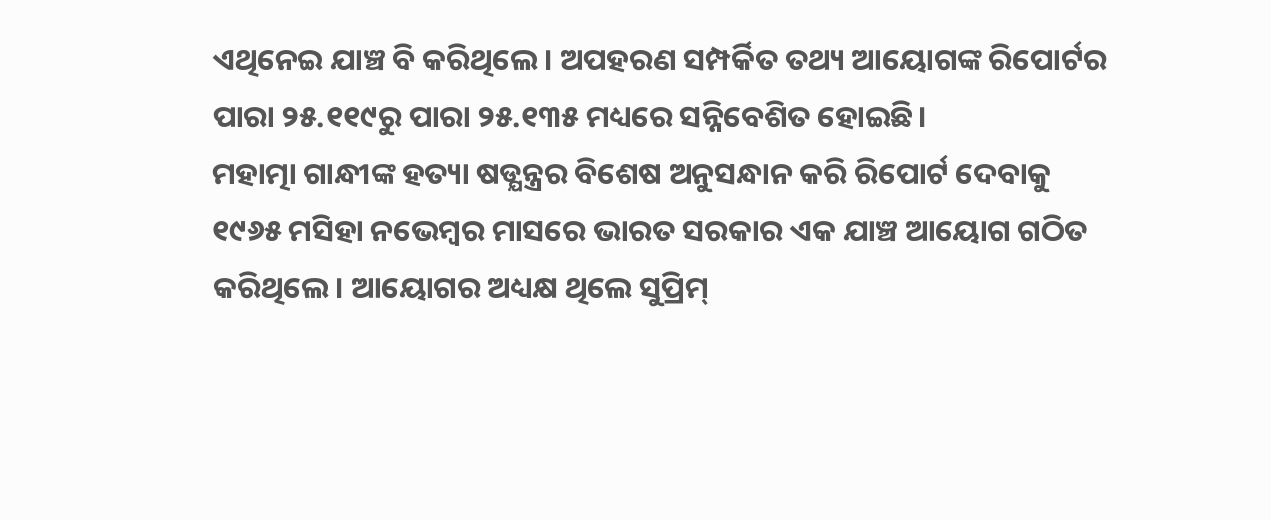ଏଥିନେଇ ଯାଞ୍ଚ ବି କରିଥିଲେ। ଅପହରଣ ସମ୍ପର୍କିତ ତଥ୍ୟ ଆୟୋଗଙ୍କ ରିପୋର୍ଟର ପାରା ୨୫.୧୧୯ରୁ ପାରା ୨୫.୧୩୫ ମଧ୍ୟରେ ସନ୍ନିବେଶିତ ହୋଇଛି।
ମହାତ୍ମା ଗାନ୍ଧୀଙ୍କ ହତ୍ୟା ଷଡ୍ଯନ୍ତ୍ରର ବିଶେଷ ଅନୁସନ୍ଧାନ କରି ରିପୋର୍ଟ ଦେବାକୁ ୧୯୬୫ ମସିହା ନଭେମ୍ବର ମାସରେ ଭାରତ ସରକାର ଏକ ଯାଞ୍ଚ ଆୟୋଗ ଗଠିତ କରିଥିଲେ। ଆୟୋଗର ଅଧ୍ୟକ୍ଷ ଥିଲେ ସୁପ୍ରିମ୍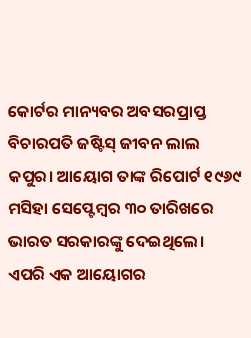କୋର୍ଟର ମାନ୍ୟବର ଅବସରପ୍ରାପ୍ତ ବିଚାରପତି ଜଷ୍ଟିସ୍ ଜୀବନ ଲାଲ କପୁର। ଆୟୋଗ ତାଙ୍କ ରିପୋର୍ଟ ୧୯୬୯ ମସିହା ସେପ୍ଟେମ୍ବର ୩୦ ତାରିଖରେ ଭାରତ ସରକାରଙ୍କୁ ଦେଇଥିଲେ।
ଏପରି ଏକ ଆୟୋଗର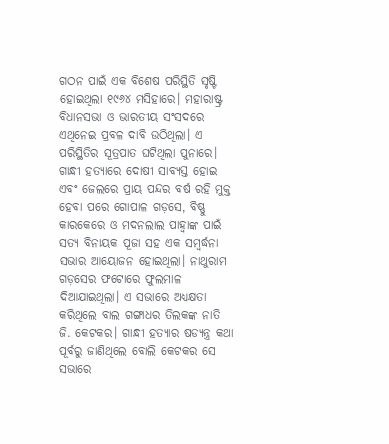ଗଠନ ପାଇଁ ଏକ ବିଶେଷ ପରିସ୍ଥିତି ସୃଷ୍ଟି ହୋଇଥିଲା ୧୯୬୪ ମସିହାରେ। ମହାରାଷ୍ଟ୍ର ବିଧାନସଭା ଓ ଭାରତୀୟ ସଂସଦରେ ଏଥିନେଇ ପ୍ରବଳ ଦାବି ଉଠିଥିଲା। ଏ ପରିସ୍ଥିତିର ସୂତ୍ରପାତ ଘଟିଥିଲା ପୁନାରେ। ଗାନ୍ଧୀ ହତ୍ୟାରେ ଦୋଷୀ ସାବ୍ୟସ୍ତ ହୋଇ ଏବଂ ଜେଲରେ ପ୍ରାୟ ପନ୍ଦର ବର୍ଷ ରହି ମୁକ୍ତ ହେବା ପରେ ଗୋପାଳ ଗଡ଼ସେ, ବିଷ୍ଣୁ କାରକେରେ ଓ ମଦନଲାଲ ପାହ୍ୱାଙ୍କ ପାଇଁ ସତ୍ୟ ବିନାୟକ ପୂଜା ସହ ଏକ ସମ୍ବର୍ଦ୍ଧନା ସଭାର ଆୟୋଜନ ହୋଇଥିଲା। ନାଥୁରାମ ଗଡ଼ସେର ଫଟୋରେ ଫୁଲମାଳ ଦିଆଯାଇଥିଲା। ଏ ସଭାରେ ଅଧ୍ୟକ୍ଷତା କରିଥିଲେ ବାଲ ଗଙ୍ଗାଧର ତିଲକଙ୍କ ନାତି ଜି. କେଟକର। ଗାନ୍ଧୀ ହତ୍ୟାର ଷଡ୍ଯନ୍ତ୍ର କଥା ପୂର୍ବରୁ ଜାଣିଥିଲେ ବୋଲି କେଟକର ସେ ସଭାରେ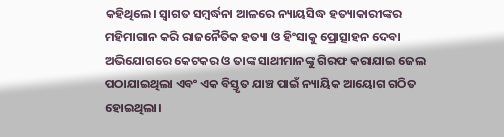କହିଥିଲେ। ସ୍ୱାଗତ ସମ୍ବର୍ଦ୍ଧନା ଆଳରେ ନ୍ୟାୟସିଦ୍ଧ ହତ୍ୟାକାରୀଙ୍କର ମହିମାଗାନ କରି ରାଜନୈତିକ ହତ୍ୟା ଓ ହିଂସାକୁ ପ୍ରୋତ୍ସାହନ ଦେବା ଅଭିଯୋଗରେ କେଟକର ଓ ତାଙ୍କ ସାଥୀମାନଙ୍କୁ ଗିରଫ କରାଯାଇ ଜେଲ ପଠାଯାଇଥିଲା ଏବଂ ଏକ ବିସ୍ତୃତ ଯାଞ୍ଚ ପାଇଁ ନ୍ୟାୟିକ ଆୟୋଗ ଗଠିତ ହୋଇଥିଲା।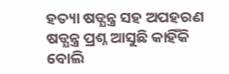ହତ୍ୟା ଷଡ୍ଯନ୍ତ୍ର ସହ ଅପହରଣ ଷଡ୍ଯନ୍ତ୍ର ପ୍ରଶ୍ନ ଆସୁଛି କାହିଁକି ବୋଲି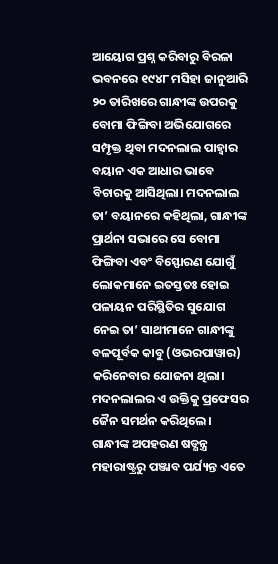ଆୟୋଗ ପ୍ରଶ୍ନ କରିବାରୁ ବିରଳା ଭବନରେ ୧୯୪୮ ମସିହା ଜାନୁଆରି ୨୦ ତାରିଖରେ ଗାନ୍ଧୀଙ୍କ ଉପରକୁ ବୋମା ଫିଙ୍ଗିବା ଅଭିଯୋଗରେ ସମ୍ପୃକ୍ତ ଥିବା ମଦନଲାଲ ପାହ୍ୱାର ବୟାନ ଏକ ଆଧାର ଭାବେ ବିଚାରକୁ ଆସିଥିଲା। ମଦନଲାଲ ତା’ ବୟାନରେ କହିଥିଲା, ଗାନ୍ଧୀଙ୍କ ପ୍ରାର୍ଥନା ସଭାରେ ସେ ବୋମା ଫିଙ୍ଗିବା ଏବଂ ବିସ୍ଫୋରଣ ଯୋଗୁଁ ଲୋକମାନେ ଇତସ୍ତତଃ ହୋଇ ପଳାୟନ ପରିସ୍ଥିତିର ସୁଯୋଗ ନେଇ ତା’ ସାଥୀମାନେ ଗାନ୍ଧୀଙ୍କୁ ବଳପୂର୍ବକ କାବୁ (ଓଭରପାୱାର) କରିନେବାର ଯୋଜନା ଥିଲା। ମଦନଲାଲର ଏ ଉକ୍ତିକୁ ପ୍ରଫେସର ଜୈନ ସମର୍ଥନ କରିଥିଲେ। ଗାନ୍ଧୀଙ୍କ ଅପହରଣ ଷଡ୍ଯନ୍ତ୍ର ମହାରାଷ୍ଟ୍ରରୁ ପଞ୍ଜାବ ପର୍ଯ୍ୟନ୍ତ ଏତେ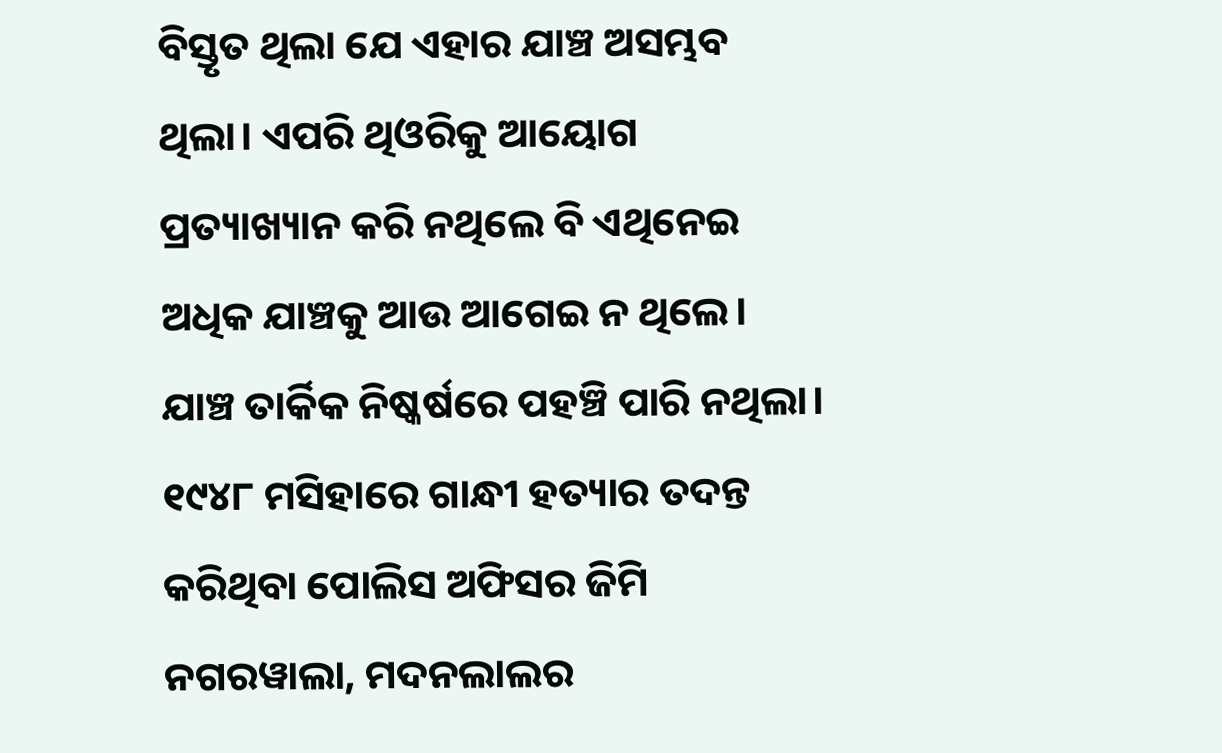ବିସ୍ତୃତ ଥିଲା ଯେ ଏହାର ଯାଞ୍ଚ ଅସମ୍ଭବ ଥିଲା। ଏପରି ଥିଓରିକୁ ଆୟୋଗ ପ୍ରତ୍ୟାଖ୍ୟାନ କରି ନଥିଲେ ବି ଏଥିନେଇ ଅଧିକ ଯାଞ୍ଚକୁ ଆଉ ଆଗେଇ ନ ଥିଲେ। ଯାଞ୍ଚ ତାର୍କିକ ନିଷ୍କର୍ଷରେ ପହଞ୍ଚି ପାରି ନଥିଲା। ୧୯୪୮ ମସିହାରେ ଗାନ୍ଧୀ ହତ୍ୟାର ତଦନ୍ତ କରିଥିବା ପୋଲିସ ଅଫିସର ଜିମି ନଗରୱାଲା, ମଦନଲାଲର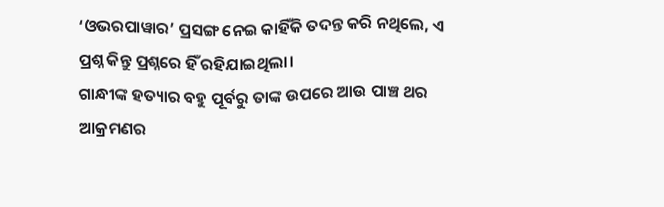‘ଓଭରପାୱାର’ ପ୍ରସଙ୍ଗ ନେଇ କାହିଁକି ତଦନ୍ତ କରି ନଥିଲେ, ଏ ପ୍ରଶ୍ନ କିନ୍ତୁ ପ୍ରଶ୍ନରେ ହିଁ ରହିଯାଇଥିଲା।
ଗାନ୍ଧୀଙ୍କ ହତ୍ୟାର ବହୁ ପୂର୍ବରୁ ତାଙ୍କ ଉପରେ ଆଉ ପାଞ୍ଚ ଥର ଆକ୍ରମଣର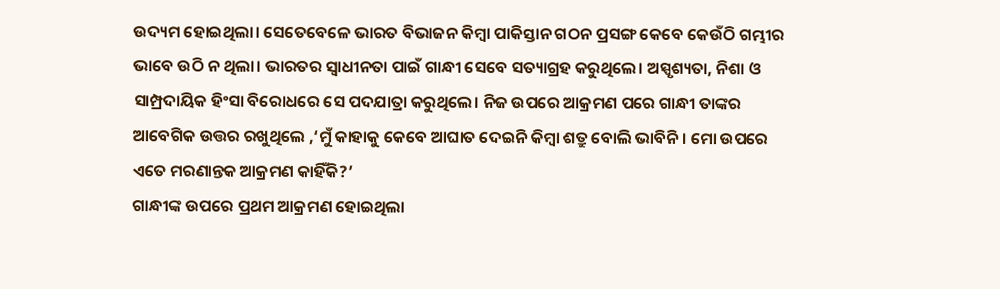ଉଦ୍ୟମ ହୋଇଥିଲା। ସେତେବେଳେ ଭାରତ ବିଭାଜନ କିମ୍ବା ପାକିସ୍ତାନ ଗଠନ ପ୍ରସଙ୍ଗ କେବେ କେଉଁଠି ଗମ୍ଭୀର ଭାବେ ଉଠି ନ ଥିଲା। ଭାରତର ସ୍ୱାଧୀନତା ପାଇଁ ଗାନ୍ଧୀ ସେବେ ସତ୍ୟାଗ୍ରହ କରୁଥିଲେ। ଅସ୍ପୃଶ୍ୟତା, ନିଶା ଓ ସାମ୍ପ୍ରଦାୟିକ ହିଂସା ବିରୋଧରେ ସେ ପଦଯାତ୍ରା କରୁଥିଲେ। ନିଜ ଉପରେ ଆକ୍ରମଣ ପରେ ଗାନ୍ଧୀ ତାଙ୍କର ଆବେଗିକ ଉତ୍ତର ରଖୁଥିଲେ ,‘ମୁଁ କାହାକୁ କେବେ ଆଘାତ ଦେଇନି କିମ୍ବା ଶତ୍ରୁ ବୋଲି ଭାବିନି। ମୋ ଉପରେ ଏତେ ମରଣାନ୍ତକ ଆକ୍ରମଣ କାହିଁକି?’
ଗାନ୍ଧୀଙ୍କ ଉପରେ ପ୍ରଥମ ଆକ୍ରମଣ ହୋଇଥିଲା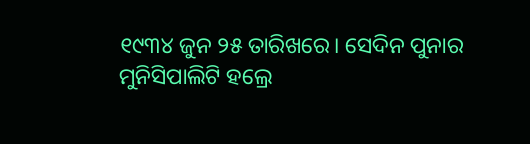୧୯୩୪ ଜୁନ ୨୫ ତାରିଖରେ। ସେଦିନ ପୁନାର ମୁନିସିପାଲିଟି ହଲ୍ରେ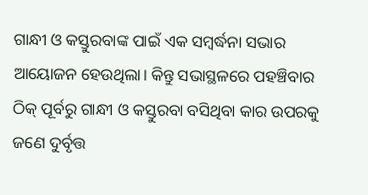ଗାନ୍ଧୀ ଓ କସ୍ତୁରବାଙ୍କ ପାଇଁ ଏକ ସମ୍ବର୍ଦ୍ଧନା ସଭାର ଆୟୋଜନ ହେଉଥିଲା। କିନ୍ତୁ ସଭାସ୍ଥଳରେ ପହଞ୍ଚିବାର ଠିକ୍ ପୂର୍ବରୁ ଗାନ୍ଧୀ ଓ କସ୍ତୁରବା ବସିଥିବା କାର ଉପରକୁ ଜଣେ ଦୁର୍ବୃତ୍ତ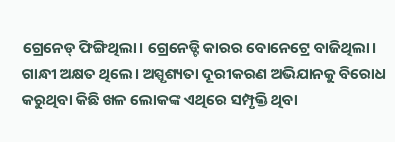ଗ୍ରେନେଡ୍ ଫିଙ୍ଗିଥିଲା। ଗ୍ରେନେଡ୍ଟି କାରର ବୋନେଟ୍ରେ ବାଜିଥିଲା। ଗାନ୍ଧୀ ଅକ୍ଷତ ଥିଲେ। ଅସ୍ପୃଶ୍ୟତା ଦୂରୀକରଣ ଅଭିଯାନକୁ ବିରୋଧ କରୁଥିବା କିଛି ଖଳ ଲୋକଙ୍କ ଏଥିରେ ସମ୍ପୃକ୍ତି ଥିବା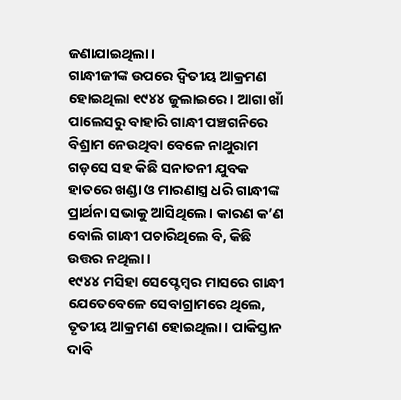ଜଣାଯାଇଥିଲା।
ଗାନ୍ଧୀଜୀଙ୍କ ଉପରେ ଦ୍ବିତୀୟ ଆକ୍ରମଣ ହୋଇଥିଲା ୧୯୪୪ ଜୁଲାଇରେ। ଆଗା ଖାଁ ପାଲେସରୁ ବାହାରି ଗାନ୍ଧୀ ପଞ୍ଚଗନିରେ ବିଶ୍ରାମ ନେଉଥିବା ବେଳେ ନାଥୁରାମ ଗଡ଼ସେ ସହ କିଛି ସନାତନୀ ଯୁବକ ହାତରେ ଖଣ୍ଡା ଓ ମାରଣାସ୍ତ୍ର ଧରି ଗାନ୍ଧୀଙ୍କ ପ୍ରାର୍ଥନା ସଭାକୁ ଆସିଥିଲେ। କାରଣ କ’ଣ ବୋଲି ଗାନ୍ଧୀ ପଚାରିଥିଲେ ବି, କିଛି ଉତ୍ତର ନଥିଲା।
୧୯୪୪ ମସିହା ସେପ୍ଟେମ୍ବର ମାସରେ ଗାନ୍ଧୀ ଯେତେବେଳେ ସେବାଗ୍ରାମରେ ଥିଲେ, ତୃତୀୟ ଆକ୍ରମଣ ହୋଇଥିଲା। ପାକିସ୍ତାନ ଦାବି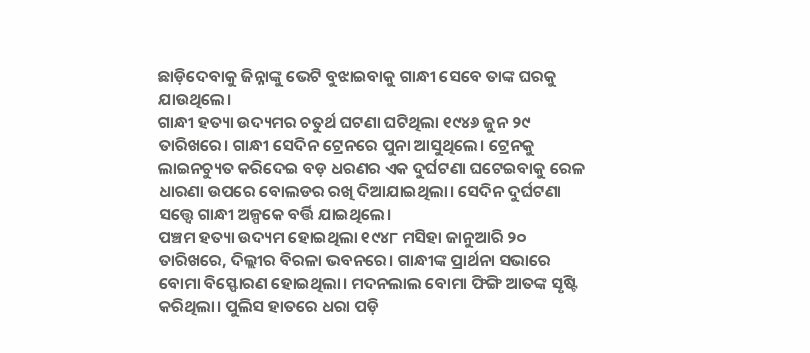ଛାଡ଼ିଦେବାକୁ ଜିନ୍ନାଙ୍କୁ ଭେଟି ବୁଝାଇବାକୁ ଗାନ୍ଧୀ ସେବେ ତାଙ୍କ ଘରକୁ ଯାଉଥିଲେ।
ଗାନ୍ଧୀ ହତ୍ୟା ଉଦ୍ୟମର ଚତୁର୍ଥ ଘଟଣା ଘଟିଥିଲା ୧୯୪୬ ଜୁନ ୨୯ ତାରିଖରେ। ଗାନ୍ଧୀ ସେଦିନ ଟ୍ରେନରେ ପୁନା ଆସୁଥିଲେ। ଟ୍ରେନକୁ ଲାଇନଚ୍ୟୁତ କରିଦେଇ ବଡ଼ ଧରଣର ଏକ ଦୁର୍ଘଟଣା ଘଟେଇବାକୁ ରେଳ ଧାରଣା ଉପରେ ବୋଲଡର ରଖି ଦିଆଯାଇଥିଲା। ସେଦିନ ଦୁର୍ଘଟଣା ସତ୍ତ୍ବେ ଗାନ୍ଧୀ ଅଳ୍ପକେ ବର୍ତ୍ତି ଯାଇଥିଲେ।
ପଞ୍ଚମ ହତ୍ୟା ଉଦ୍ୟମ ହୋଇଥିଲା ୧୯୪୮ ମସିହା ଜାନୁଆରି ୨୦ ତାରିଖରେ, ଦିଲ୍ଲୀର ବିରଳା ଭବନରେ। ଗାନ୍ଧୀଙ୍କ ପ୍ରାର୍ଥନା ସଭାରେ ବୋମା ବିସ୍ଫୋରଣ ହୋଇଥିଲା। ମଦନଲାଲ ବୋମା ଫିଙ୍ଗି ଆତଙ୍କ ସୃଷ୍ଟି କରିଥିଲା। ପୁଲିସ ହାତରେ ଧରା ପଡ଼ି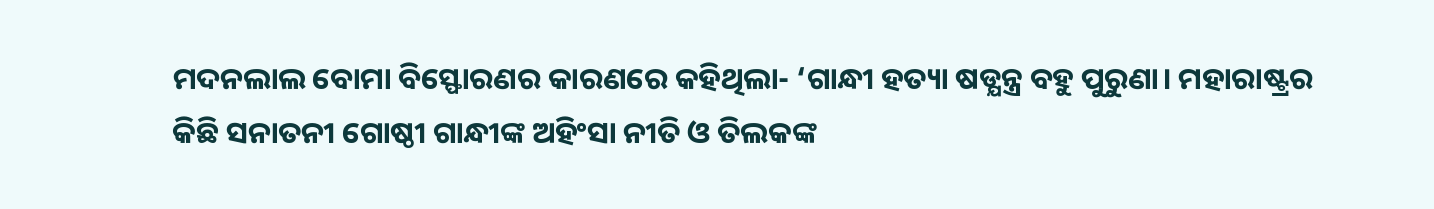ମଦନଲାଲ ବୋମା ବିସ୍ଫୋରଣର କାରଣରେ କହିଥିଲା- ‘ଗାନ୍ଧୀ ହତ୍ୟା ଷଡ୍ଯନ୍ତ୍ର ବହୁ ପୁରୁଣା। ମହାରାଷ୍ଟ୍ରର କିଛି ସନାତନୀ ଗୋଷ୍ଠୀ ଗାନ୍ଧୀଙ୍କ ଅହିଂସା ନୀତି ଓ ତିଲକଙ୍କ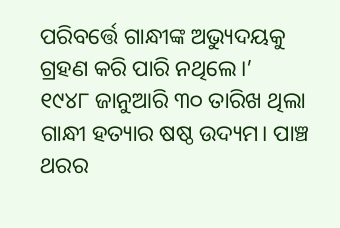ପରିବର୍ତ୍ତେ ଗାନ୍ଧୀଙ୍କ ଅଭ୍ୟୁଦୟକୁ ଗ୍ରହଣ କରି ପାରି ନଥିଲେ।’
୧୯୪୮ ଜାନୁଆରି ୩୦ ତାରିଖ ଥିଲା ଗାନ୍ଧୀ ହତ୍ୟାର ଷଷ୍ଠ ଉଦ୍ୟମ। ପାଞ୍ଚ ଥରର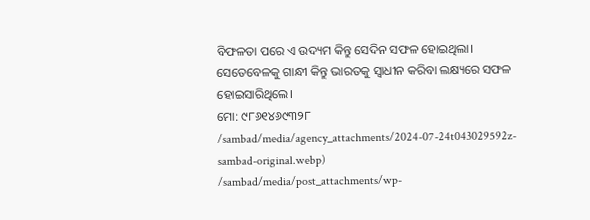ବିଫଳତା ପରେ ଏ ଉଦ୍ୟମ କିନ୍ତୁ ସେଦିନ ସଫଳ ହୋଇଥିଲା। ସେତେବେଳକୁ ଗାନ୍ଧୀ କିନ୍ତୁ ଭାରତକୁ ସ୍ୱାଧୀନ କରିବା ଲକ୍ଷ୍ୟରେ ସଫଳ ହୋଇସାରିଥିଲେ।
ମୋ: ୯୮୬୧୪୬୯୩୨୮
/sambad/media/agency_attachments/2024-07-24t043029592z-sambad-original.webp)
/sambad/media/post_attachments/wp-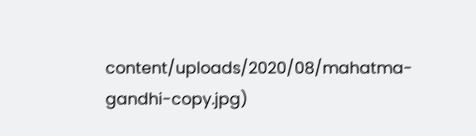content/uploads/2020/08/mahatma-gandhi-copy.jpg)